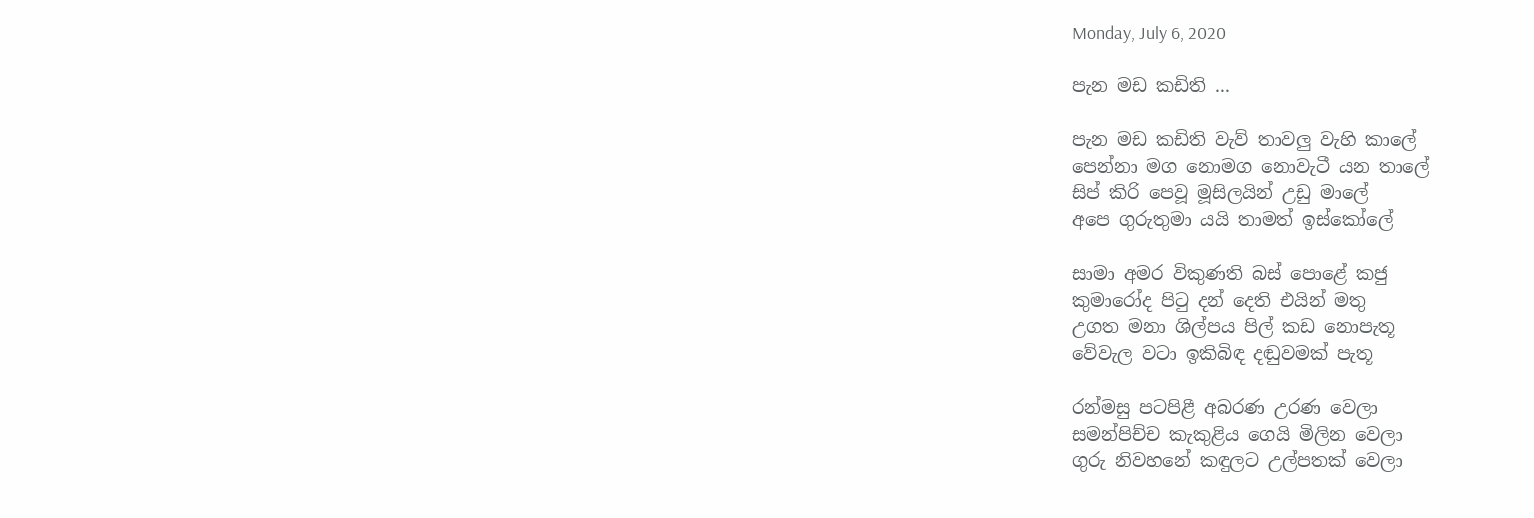Monday, July 6, 2020

පැන මඩ කඩිති ...

පැන මඩ කඩිති වැව් තාවලු වැහි කාලේ
පෙන්නා මග නොමග නොවැටී යන තාලේ
සිප් කිරි පෙවූ මූසිලයින් උඩු මාලේ
අපෙ ගුරුතුමා යයි තාමත් ඉස්කෝලේ

සාමා අමර විකුණති බස් පොළේ කජු
කුමාරෝද පිටු දන් දෙති එයින් මතු
උගත මනා ශිල්පය පිල් කඩ නොපැතූ
වේවැල වටා ඉකිබිඳ දඬුවමක් පැතූ

රන්මසු පටපිළී අබරණ උරණ වෙලා
සමන්පිච්ච කැකුළිය ගෙයි මිලින වෙලා
ගුරු නිවහනේ කඳුලට උල්පතක් වෙලා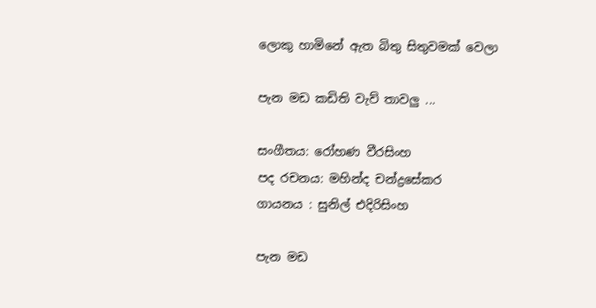ලොකු හාමිනේ ඇත බිතු සිතුවමක් වෙලා

පැන මඩ කඩිති වැව් තාවලු ...

සංගීතය: රෝහණ වීරසිංහ
පද රචනය: මහින්ද චන්ද්‍රසේකර
ගායනය : සුනිල් එදිරිසිංහ

පැන මඩ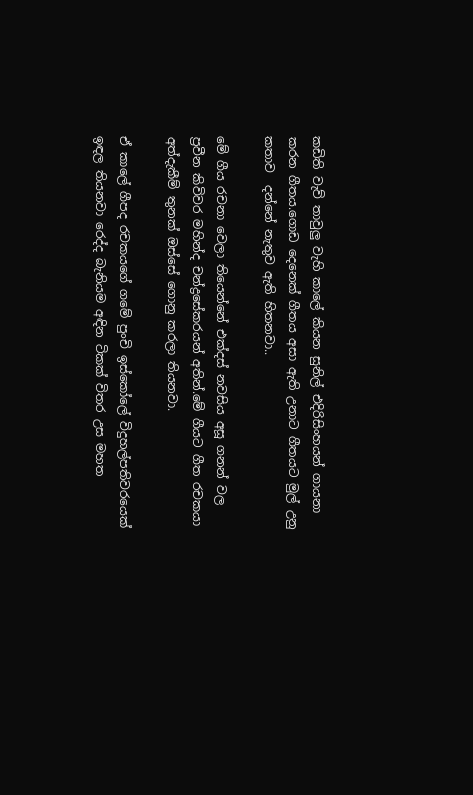කඩිති වැව් තාවුලු වැහි කාලේ කියන සුනිල් එදිරිසිංහයන් ගායනා කරන ගීතය.ගොඩ දෙනෙක් ගීතය අසා ඇති උනාට ගීතයට මුල් උනු කතාව  දන්නේ නැතුව ඇති හිතනවා..

මේ ගීය රචනා වෙලා තියෙන්නේ එක්දස් නවසිය අසූ ගනන් වල ප්‍රවීන කිවිවර මහින්ද චන්ද්‍රසේකරයන් අතින්.මේ ගීයට ගීත රචකයා අත්දැකීම් තුනක් ඔස්සේ ගොනු කරලා තියනවා.

ඒ කාලේ ගීපද රචකයගේ ගමේ පුංචි ඉස්කෝලේ විදුහල්පතිවරයෙක් ඉඳල තියනවා රෙද්ද බැනියම අඳින ටිකක් විතර උස මහත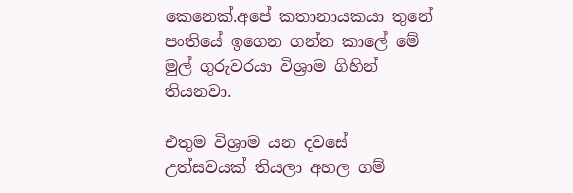කෙනෙක්.අපේ කතානායකයා තුනේ පංතියේ ඉගෙන ගන්න කාලේ මේ මුල් ගුරුවරයා විශ්‍රාම ගිහින් තියනවා.

එතුම විශ්‍රාම යන දවසේ උත්සවයක් තියලා අහල ගම්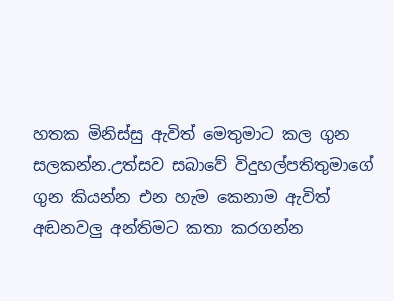හතක මිනිස්සු ඇවිත් මෙතුමාට කල ගුන සලකන්න.උත්සව සබාවේ විදුහල්පතිතුමාගේ ගුන කියන්න එන හැම කෙනාම ඇවිත් අඬනවලු අන්තිමට කතා කරගන්න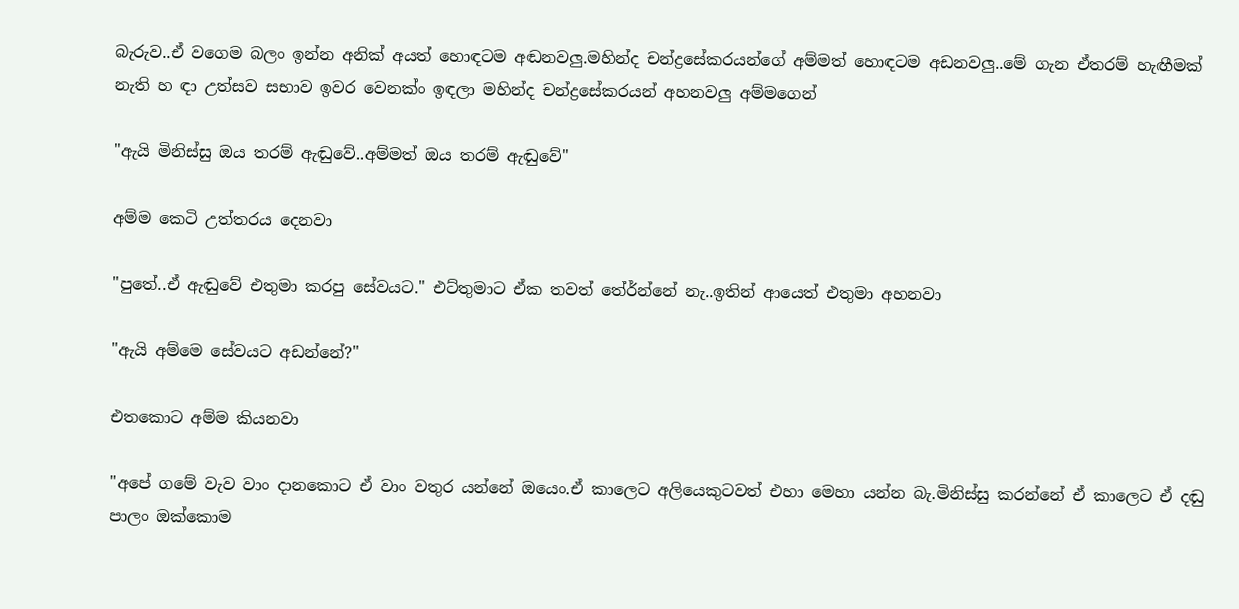බැරුව..ඒ වගෙම බලං ඉන්න අනික් අයත් හොඳටම අඬනවලු.මහින්ද චන්ද්‍රසේකරයන්ගේ අම්මත් හොඳටම අඩනවලු..මේ ගැන ඒතරම් හැඟීමක් නැති හ ඳා උත්සව සභාව ඉවර වෙනක්ං ඉඳලා මහින්ද චන්ද්‍රසේකරයන් අහනවලු අම්මගෙන්

"ඇයි මිනිස්සු ඔය තරම් ඇඬුවේ..අම්මත් ඔය තරම් ඇඬුවේ"

අම්ම කෙටි උත්තරය දෙනවා

"පුතේ..ඒ ඇඬුවේ එතුමා කරපු සේවයට." එට්තුමාට ඒක තවත් තේර්න්නේ නැ..ඉතින් ආයෙත් එතුමා අහනවා

"ඇයි අම්මෙ සේවයට අඩන්නේ?"

එතකොට අම්ම කියනවා

"අපේ ගමේ වැව වාං දානකොට ඒ වාං වතුර යන්නේ ඔයෙං.ඒ කාලෙට අලියෙකුටවත් එහා මෙහා යන්න බැ.මිනිස්සු කරන්නේ ඒ කාලෙට ඒ දඬු පාලං ඔක්කොම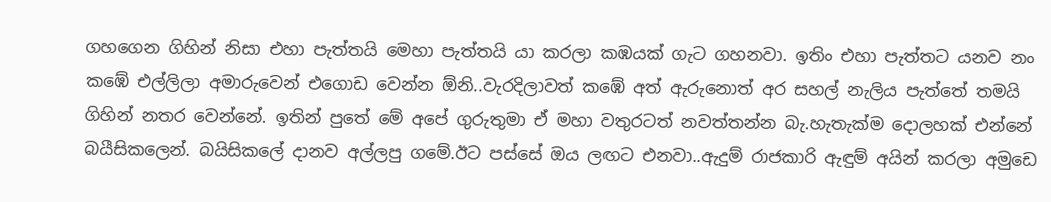ගහගෙන ගිහින් නිසා එහා පැත්තයි මෙහා පැත්තයි යා කරලා කඹයක් ගැට ගහනවා. ඉතිං එහා පැත්තට යනව නං කඹේ එල්ලිලා අමාරුවෙන් එගොඩ වෙන්න ඕනි..වැරදිලාවත් කඹේ අත් ඇරුනොත් අර සහල් නැලිය පැත්තේ තමයි ගිහින් නතර වෙන්නේ. ඉතින් පුතේ මේ අපේ ගුරුතුමා ඒ මහා වතුරටත් නවත්තන්න බැ.හැතැක්ම දොලහක් එන්නේ බයීසිකලෙන්. බයිසිකලේ දානව අල්ලපු ගමේ.ඊට පස්සේ ඔය ලඟට එනවා..ඇදුම් රාජකාරි ඇඳුම් අයින් කරලා අමුඩෙ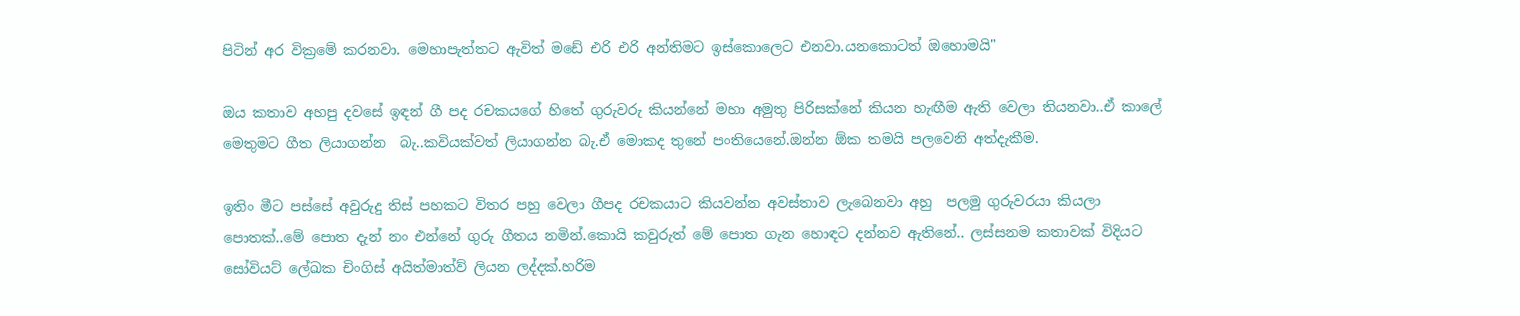පිටින් අර වික්‍රමේ කරනවා. මෙහාපැත්තට ඇවිත් මඩේ එරි එරි අන්තිමට ඉස්කොලෙට එනවා.යනකොටත් ඔහොමයි"

ඔය කතාව අහපු දවසේ ඉඳන් ගී පද රචකයගේ හිතේ ගුරුවරු කියන්නේ මහා අමුතු පිරිසක්නේ කියන හැඟීම ඇති වෙලා තියනවා..ඒ කාලේ මෙතුමට ගීත ලියාගන්න  බැ..කවියක්වත් ලියාගන්න බැ.ඒ මොකද තුනේ පංතියෙනේ.ඔන්න ඕක තමයි පලවෙනි අත්දැකීම.

ඉතිං මීට පස්සේ අවුරුදු තිස් පහකට විතර පහු වෙලා ගීපද රචකයාට කියවන්න අවස්තාව ලැබෙනවා අහු  පලමු ගුරුවරයා කියලා පොතක්..මේ පොත දැන් නං එන්නේ ගුරු ගීතය නමින්.කොයි කවුරුත් මේ පොත ගැන හොඳට දන්නව ඇතිනේ.. ලස්සනම කතාවක් විදියට සෝවියට් ලේඛක චිංගිස් අයිත්මාත්ව් ලියන ලද්දක්.හරිම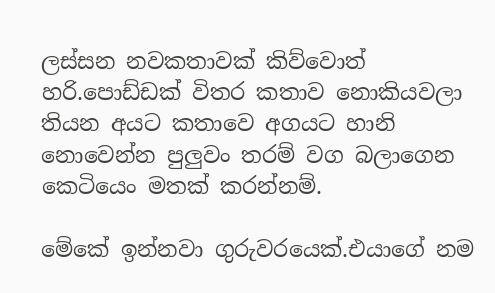ලස්සන නවකතාවක් කිව්වොත් හරි.පොඩ්ඩක් විතර කතාව නොකියවලා තියන අයට කතාවෙ අගයට හානි නොවෙන්න පුලුවං තරම් වග බලාගෙන කෙටියෙං මතක් කරන්නම්.

මේකේ ඉන්නවා ගුරුවරයෙක්.එයාගේ නම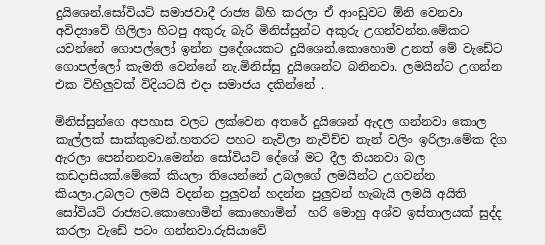දුයිශෙන්.සෝවියට් සමාජවාදී රාජ්‍ය බිහි කරලා ඒ ආංඩුවට ඕනි වෙනවා අවිද්‍යාවේ ගිලිලා හිටපු අකුරු බැරි මිනිස්සුන්ට අකුරු උගන්වන්න.මේකට යවන්නේ ගොපල්ලෝ ඉන්න ප්‍රදේශයකට දුයිශෙන්.කොහොම උනත් මේ වැඩේට ගොපල්ලෝ කැමති වෙන්නේ නැ.මිනිස්සු දුයිශෙන්ට බනිනවා. ලමයින්ට උගන්න එක විහිලුවක් විදියටයි එදා සමාජය දකින්නේ .

මිනිස්සුන්ගෙ අපහාස වලට ලක්වෙන අතරේ දුයිශෙන් ඇදල ගන්නවා කොල කැල්ලක් සාක්කුවෙන්.හතරට පහට නැවිලා නැවිච්ච තැන් වලිං ඉරිලා.මේක දිග ඇරලා පෙන්නනවා.මෙන්න සෝවියට් දේශේ මට දීල තියනවා බල කඩදාසියක්.මේකේ කියලා තියෙන්නේ උබලගේ ලමයින්ට උගවන්න කියලා.උබලට ලමයි වදන්න පුලුවන් හදන්න පුලුවන් හැබැයි ලමයි අයිති සෝවියට් රාජ්‍යට.කොහොමින් කොහොමින්  හරි මොහු අශ්ව ඉස්තාලයක් සුද්ද කරලා වැඩේ පටං ගන්නවා.රුසියාවේ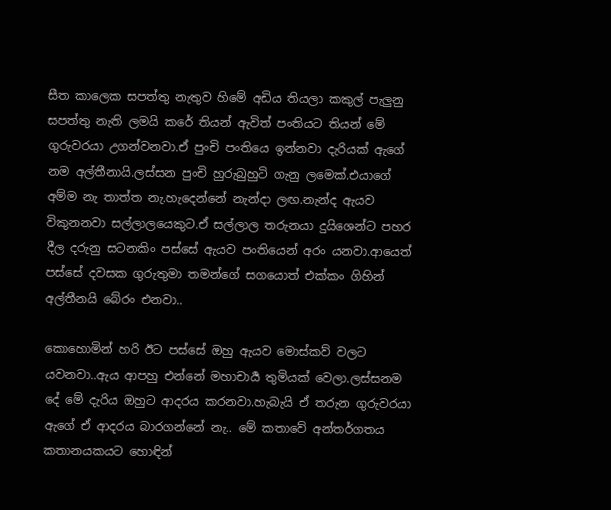සීත කාලෙක සපත්තු නැතුව හිමේ අඩිය තියලා කකුල් පැලුනු  සපත්තු නැති ලමයි කරේ තියන් ඇවිත් පංතියට තියන් මේ ගුරුවරයා උගන්වනවා.ඒ පුංචි පංතියෙ ඉන්නවා දැරියක් ඇගේ නම අල්තීනායි.ලස්සන පුංචි හුරුබුහුටි ගැනු ලමෙක්.එයාගේ අම්ම නැ තාත්ත නැ.හැදෙන්නේ නැන්දා ලඟ.නැන්ද ඇයව විකුනනවා සල්ලාලයෙකුට.ඒ සල්ලාල තරුනයා දුයිශෙන්ට පහර දීල දරුනු සටනකිං පස්සේ ඇයව පංතියෙන් අරං යනවා.ආයෙත් පස්සේ දවසක ගුරුතුමා තමන්ගේ සගයොත් එක්කං ගිහින් අල්තීනයි බේරං එනවා..

කොහොමින් හරි ඊට පස්සේ ඔහු ඇයව මොස්කව් වලට යවනවා..ඇය ආපහු එන්නේ මහාචාර්‍ය තුමියක් වෙලා.ලස්සනම දේ මේ දැරිය ඔහුට ආදරය කරනවා.හැබැයි ඒ තරුන ගුරුවරයා ඇගේ ඒ ආදරය බාරගන්නේ නැ.. මේ කතාවේ අන්තර්ගතය කතානයකයට හොඳින්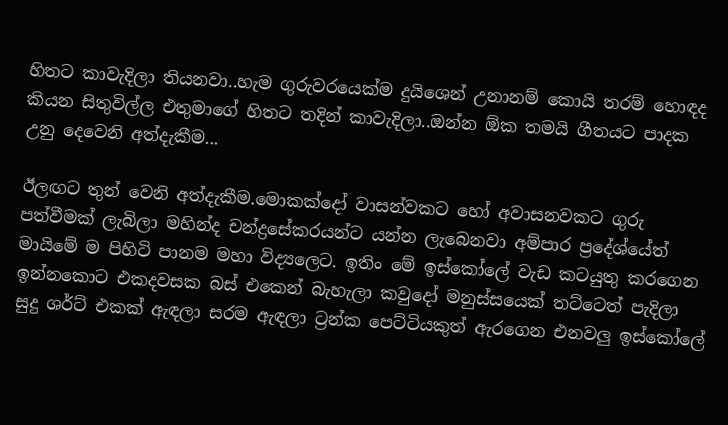හිතට කාවැදිලා තියනවා..හැම ගුරුවරයෙක්ම දුයිශෙන් උනානම් කොයි තරම් හොඳද කියන සිතුවිල්ල එතුමාගේ හිතට තදින් කාවැදිලා..ඔන්න ඕක තමයි ගීතයට පාදක උනු දෙවෙනි අත්දැකීම...

ඊලඟට තුන් වෙනි අත්දැකීම.මොකක්දෝ වාසන්වකට හෝ අවාසනවකට ගුරු පත්වීමක් ලැබිලා මහින්ද චන්ද්‍රසේකරයන්ට යන්න ලැබෙනවා අම්පාර ප්‍රදේශ්යේත් මායිමේ ම පිහිටි පානම මහා විද්‍යලෙට. ඉතිං මේ ඉස්කෝලේ වැඩ කටයුතු කරගෙන ඉන්නකොට එකදවසක බස් එකෙන් බැහැලා කවුදෝ මනුස්සයෙක් තට්ටෙත් පැදිලා සුදු ශර්ට් එකක් ඇඳලා සරම ඇඳලා ට්‍රන්ක පෙට්ටියකුත් ඇරගෙන එනවලු ඉස්කෝලේ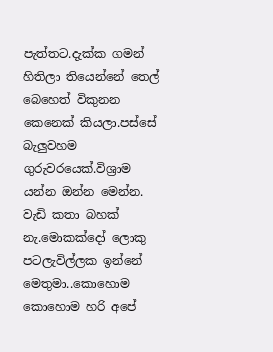පැත්තට.දැක්ක ගමන් හිතිලා තියෙන්නේ තෙල් බෙහෙත් විකුනන කෙනෙක් කියලා.පස්සේ බැලුවහම ගුරුවරයෙක්.විශ්‍රාම යන්න ඔන්න මෙන්න. වැඩි කතා බහක් නැ.මොකක්දෝ ලොකු පටලැවිල්ලක ඉන්නේ මෙතුමා..කොහොම කොහොම හරි අපේ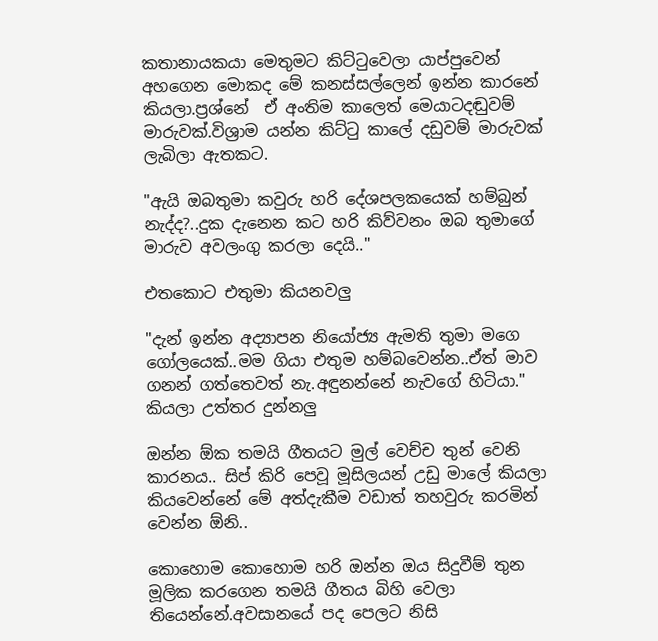කතානායකයා මෙතුමට කිට්‍ටුවෙලා යාප්පුවෙන් අහගෙන මොකද මේ කනස්සල්ලෙන් ඉන්න කාරනේ කියලා.ප්‍රශ්නේ  ඒ අංතිම කාලෙත් මෙයාටදඬුවම් මාරුවක්.විශ්‍රාම යන්න කිට්‍ටු කාලේ දඩුවම් මාරුවක් ලැබිලා ඇතකට.

"ඇයි ඔබතුමා කවුරු හරි දේශපලකයෙක් හම්බුන් නැද්ද?..දුක දැනෙන කට හරි කිව්වනං ඔබ තුමාගේ මාරුව අවලංගු කරලා දෙයි.."

එතකොට එතුමා කියනවලු

"දැන් ඉන්න අද්‍යාපන නියෝජ්‍ය ඇමති තුමා මගෙ ගෝලයෙක්..මම ගියා එතුම හම්බවෙන්න..ඒත් මාව ගනන් ගත්තෙවත් නැ.අඳුනන්නේ නැවගේ හිටියා." කියලා උත්තර දුන්නලු

ඔන්න ඕක තමයි ගීතයට මුල් වෙච්ච තුන් වෙනි කාරනය.. සිප් කිරි පෙවූ මූසිලයන් උඩු මාලේ කියලා කියවෙන්නේ මේ අත්දැකීම වඩාත් තහවුරු කරමින් වෙන්න ඕනි..

කොහොම කොහොම හරි ඔන්න ඔය සිදුවීම් තුන මූලික කරගෙන තමයි ගීතය බිහි වෙලා තියෙන්නේ.අවසානයේ පද පෙලට නිසි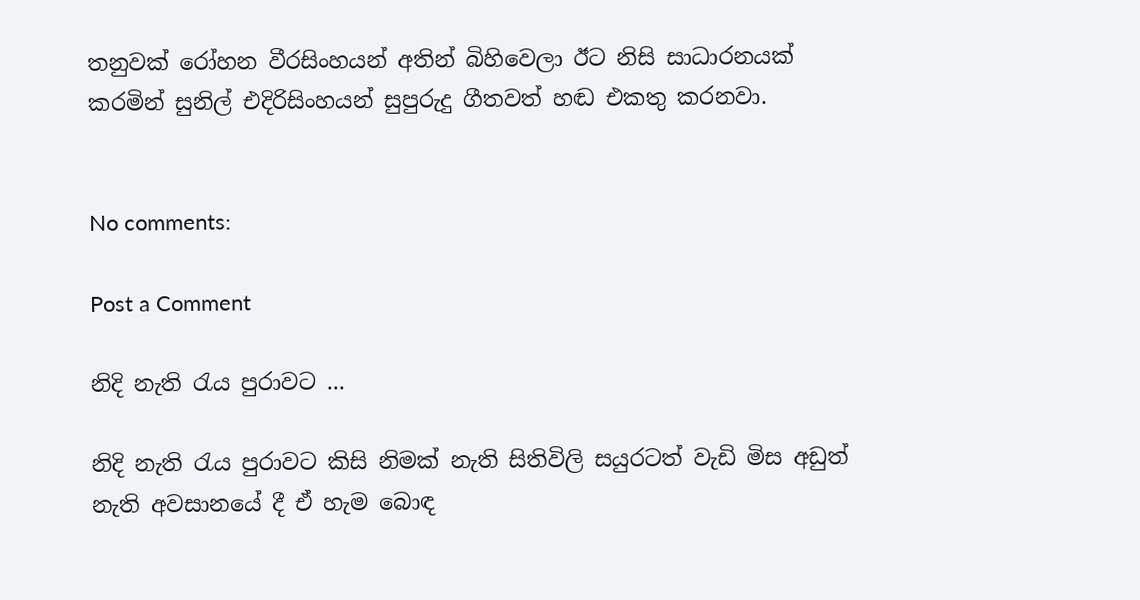තනුවක් රෝහන වීරසිංහයන් අතින් බිහිවෙලා ඊට නිසි සාධාරනයක් කරමින් සුනිල් එදිරිසිංහයන් සුපුරුදු ගීතවත් හඬ එකතු කරනවා.


No comments:

Post a Comment

නිදි නැති රැය පුරාවට ...

නිදි නැති රැය පුරාවට කිසි නිමක් නැති සිතිවිලි සයුරටත් වැඩි මිස අඩුත් නැති අවසානයේ දී ඒ හැම බොඳ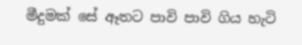මීදුමක් සේ ඈතට පාවි පාවි ගිය හැටි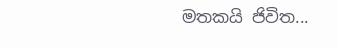මතකයි ජිවිත...